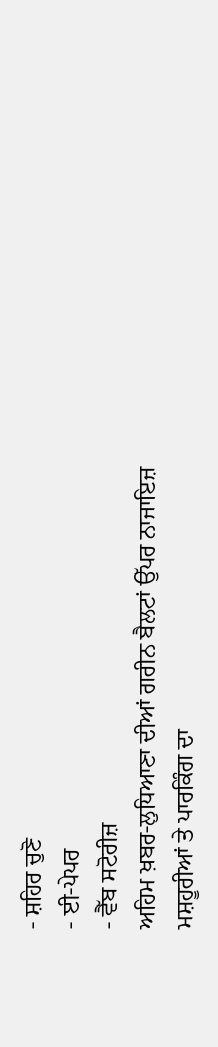- ਸ਼ਹਿਰ ਚੁਣੋ
- ਈ-ਪੇਪਰ
- ਵੈੱਬ ਸਟੋਰੀਜ਼
ਅਹਿਮ ਖ਼ਬਰ-ਲੁਧਿਆਣਾ ਦੀਆਂ ਗਰੀਨ ਬੈਲਟਾਂ ਉੱਪਰ ਨਾਜਾਇਜ਼ ਮਸ਼ਹੂਰੀਆਂ ਤੇ ਪਾਰਕਿੰਗ ਦਾ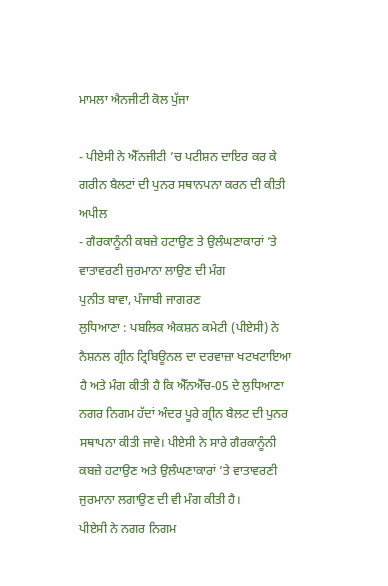ਮਾਮਲਾ ਐਨਜੀਟੀ ਕੋਲ ਪੁੱਜਾ

- ਪੀਏਸੀ ਨੇ ਐੱਨਜੀਟੀ ’ਚ ਪਟੀਸ਼ਨ ਦਾਇਰ ਕਰ ਕੇ ਗਰੀਨ ਬੈਲਟਾਂ ਦੀ ਪੁਨਰ ਸਥਾਨਪਨਾ ਕਰਨ ਦੀ ਕੀਤੀ ਅਪੀਲ
- ਗੈਰਕਾਨੂੰਨੀ ਕਬਜ਼ੇ ਹਟਾਉਣ ਤੇ ਉਲੰਘਣਾਕਾਰਾਂ ’ਤੇ ਵਾਤਾਵਰਣੀ ਜੁਰਮਾਨਾ ਲਾਉਣ ਦੀ ਮੰਗ
ਪੁਨੀਤ ਬਾਵਾ, ਪੰਜਾਬੀ ਜਾਗਰਣ
ਲੁਧਿਆਣਾ : ਪਬਲਿਕ ਐਕਸ਼ਨ ਕਮੇਟੀ (ਪੀਏਸੀ) ਨੇ ਨੈਸ਼ਨਲ ਗ੍ਰੀਨ ਟ੍ਰਿਬਿਊਨਲ ਦਾ ਦਰਵਾਜ਼ਾ ਖਟਖਟਾਇਆ ਹੈ ਅਤੇ ਮੰਗ ਕੀਤੀ ਹੈ ਕਿ ਐੱਨਐੱਚ-05 ਦੇ ਲੁਧਿਆਣਾ ਨਗਰ ਨਿਗਮ ਹੱਦਾਂ ਅੰਦਰ ਪੂਰੇ ਗ੍ਰੀਨ ਬੈਲਟ ਦੀ ਪੁਨਰ ਸਥਾਪਨਾ ਕੀਤੀ ਜਾਵੇ। ਪੀਏਸੀ ਨੇ ਸਾਰੇ ਗੈਰਕਾਨੂੰਨੀ ਕਬਜ਼ੇ ਹਟਾਉਣ ਅਤੇ ਉਲੰਘਣਾਕਾਰਾਂ ’ਤੇ ਵਾਤਾਵਰਣੀ ਜੁਰਮਾਨਾ ਲਗਾਉਣ ਦੀ ਵੀ ਮੰਗ ਕੀਤੀ ਹੈ।
ਪੀਏਸੀ ਨੇ ਨਗਰ ਨਿਗਮ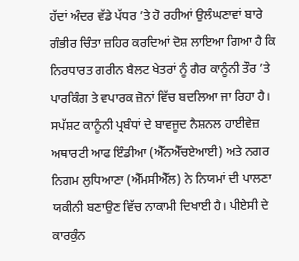ਹੱਦਾਂ ਅੰਦਰ ਵੱਡੇ ਪੱਧਰ ’ਤੇ ਹੋ ਰਹੀਆਂ ਉਲੰਘਣਾਵਾਂ ਬਾਰੇ ਗੰਭੀਰ ਚਿੰਤਾ ਜ਼ਹਿਰ ਕਰਦਿਆਂ ਦੋਸ਼ ਲਾਇਆ ਗਿਆ ਹੈ ਕਿ ਨਿਰਧਾਰਤ ਗਰੀਨ ਬੈਲਟ ਖੇਤਰਾਂ ਨੂੰ ਗੈਰ ਕਾਨੂੰਨੀ ਤੌਰ ’ਤੇ ਪਾਰਕਿੰਗ ਤੇ ਵਪਾਰਕ ਜ਼ੋਨਾਂ ਵਿੱਚ ਬਦਲਿਆ ਜਾ ਰਿਹਾ ਹੈ। ਸਪੱਸ਼ਟ ਕਾਨੂੰਨੀ ਪ੍ਰਬੰਧਾਂ ਦੇ ਬਾਵਜੂਦ ਨੈਸ਼ਨਲ ਹਾਈਵੇਜ਼ ਅਥਾਰਟੀ ਆਫ ਇੰਡੀਆ (ਐੱਨਐੱਚਏਆਈ) ਅਤੇ ਨਗਰ ਨਿਗਮ ਲੁਧਿਆਣਾ (ਐੱਮਸੀਐੱਲ) ਨੇ ਨਿਯਮਾਂ ਦੀ ਪਾਲਣਾ ਯਕੀਨੀ ਬਣਾਉਣ ਵਿੱਚ ਨਾਕਾਮੀ ਦਿਖਾਈ ਹੈ। ਪੀਏਸੀ ਦੇ ਕਾਰਕੁੰਨ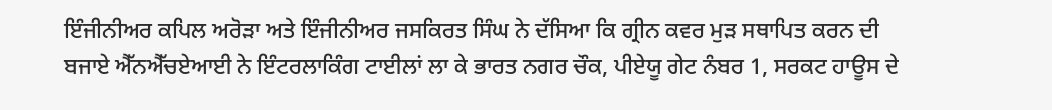ਇੰਜੀਨੀਅਰ ਕਪਿਲ ਅਰੋੜਾ ਅਤੇ ਇੰਜੀਨੀਅਰ ਜਸਕਿਰਤ ਸਿੰਘ ਨੇ ਦੱਸਿਆ ਕਿ ਗ੍ਰੀਨ ਕਵਰ ਮੁੜ ਸਥਾਪਿਤ ਕਰਨ ਦੀ ਬਜਾਏ ਐੱਨਐੱਚਏਆਈ ਨੇ ਇੰਟਰਲਾਕਿੰਗ ਟਾਈਲਾਂ ਲਾ ਕੇ ਭਾਰਤ ਨਗਰ ਚੌਕ, ਪੀਏਯੂ ਗੇਟ ਨੰਬਰ 1, ਸਰਕਟ ਹਾਊਸ ਦੇ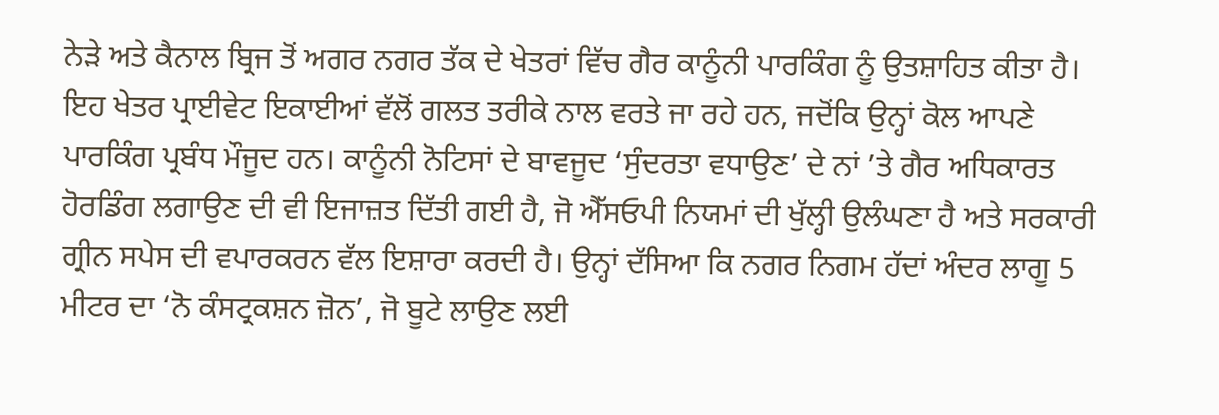ਨੇੜੇ ਅਤੇ ਕੈਨਾਲ ਬ੍ਰਿਜ ਤੋਂ ਅਗਰ ਨਗਰ ਤੱਕ ਦੇ ਖੇਤਰਾਂ ਵਿੱਚ ਗੈਰ ਕਾਨੂੰਨੀ ਪਾਰਕਿੰਗ ਨੂੰ ਉਤਸ਼ਾਹਿਤ ਕੀਤਾ ਹੈ। ਇਹ ਖੇਤਰ ਪ੍ਰਾਈਵੇਟ ਇਕਾਈਆਂ ਵੱਲੋਂ ਗਲਤ ਤਰੀਕੇ ਨਾਲ ਵਰਤੇ ਜਾ ਰਹੇ ਹਨ, ਜਦੋਂਕਿ ਉਨ੍ਹਾਂ ਕੋਲ ਆਪਣੇ ਪਾਰਕਿੰਗ ਪ੍ਰਬੰਧ ਮੌਜੂਦ ਹਨ। ਕਾਨੂੰਨੀ ਨੋਟਿਸਾਂ ਦੇ ਬਾਵਜੂਦ ‘ਸੁੰਦਰਤਾ ਵਧਾਉਣ’ ਦੇ ਨਾਂ ’ਤੇ ਗੈਰ ਅਧਿਕਾਰਤ ਹੋਰਡਿੰਗ ਲਗਾਉਣ ਦੀ ਵੀ ਇਜਾਜ਼ਤ ਦਿੱਤੀ ਗਈ ਹੈ, ਜੋ ਐੱਸਓਪੀ ਨਿਯਮਾਂ ਦੀ ਖੁੱਲ੍ਹੀ ਉਲੰਘਣਾ ਹੈ ਅਤੇ ਸਰਕਾਰੀ ਗ੍ਰੀਨ ਸਪੇਸ ਦੀ ਵਪਾਰਕਰਨ ਵੱਲ ਇਸ਼ਾਰਾ ਕਰਦੀ ਹੈ। ਉਨ੍ਹਾਂ ਦੱਸਿਆ ਕਿ ਨਗਰ ਨਿਗਮ ਹੱਦਾਂ ਅੰਦਰ ਲਾਗੂ 5 ਮੀਟਰ ਦਾ ‘ਨੋ ਕੰਸਟ੍ਰਕਸ਼ਨ ਜ਼ੋਨ’, ਜੋ ਬੂਟੇ ਲਾਉਣ ਲਈ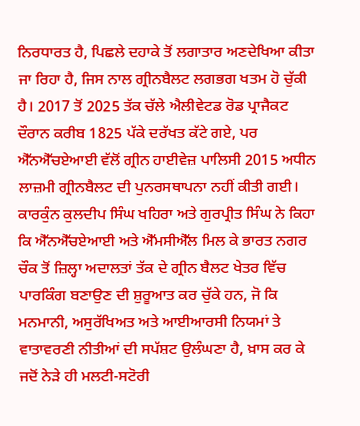ਨਿਰਧਾਰਤ ਹੈ, ਪਿਛਲੇ ਦਹਾਕੇ ਤੋਂ ਲਗਾਤਾਰ ਅਣਦੇਖਿਆ ਕੀਤਾ ਜਾ ਰਿਹਾ ਹੈ, ਜਿਸ ਨਾਲ ਗ੍ਰੀਨਬੈਲਟ ਲਗਭਗ ਖਤਮ ਹੋ ਚੁੱਕੀ ਹੈ। 2017 ਤੋਂ 2025 ਤੱਕ ਚੱਲੇ ਐਲੀਵੇਟਡ ਰੋਡ ਪ੍ਰਾਜੈਕਟ ਦੌਰਾਨ ਕਰੀਬ 1825 ਪੱਕੇ ਦਰੱਖਤ ਕੱਟੇ ਗਏ, ਪਰ ਐੱਨਐੱਚਏਆਈ ਵੱਲੋਂ ਗ੍ਰੀਨ ਹਾਈਵੇਜ਼ ਪਾਲਿਸੀ 2015 ਅਧੀਨ ਲਾਜ਼ਮੀ ਗ੍ਰੀਨਬੈਲਟ ਦੀ ਪੁਨਰਸਥਾਪਨਾ ਨਹੀਂ ਕੀਤੀ ਗਈ। ਕਾਰਕੁੰਨ ਕੁਲਦੀਪ ਸਿੰਘ ਖਹਿਰਾ ਅਤੇ ਗੁਰਪ੍ਰੀਤ ਸਿੰਘ ਨੇ ਕਿਹਾ ਕਿ ਐੱਨਐੱਚਏਆਈ ਅਤੇ ਐੱਮਸੀਐੱਲ ਮਿਲ ਕੇ ਭਾਰਤ ਨਗਰ ਚੌਕ ਤੋਂ ਜ਼ਿਲ੍ਹਾ ਅਦਾਲਤਾਂ ਤੱਕ ਦੇ ਗ੍ਰੀਨ ਬੈਲਟ ਖੇਤਰ ਵਿੱਚ ਪਾਰਕਿੰਗ ਬਣਾਉਣ ਦੀ ਸ਼ੁਰੂਆਤ ਕਰ ਚੁੱਕੇ ਹਨ, ਜੋ ਕਿ ਮਨਮਾਨੀ, ਅਸੁਰੱਖਿਅਤ ਅਤੇ ਆਈਆਰਸੀ ਨਿਯਮਾਂ ਤੇ ਵਾਤਾਵਰਣੀ ਨੀਤੀਆਂ ਦੀ ਸਪੱਸ਼ਟ ਉਲੰਘਣਾ ਹੈ, ਖ਼ਾਸ ਕਰ ਕੇ ਜਦੋਂ ਨੇੜੇ ਹੀ ਮਲਟੀ-ਸਟੋਰੀ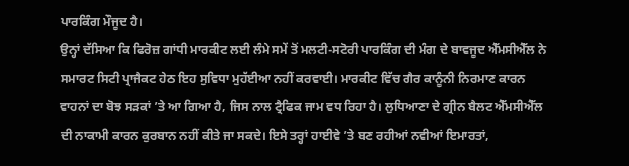ਪਾਰਕਿੰਗ ਮੌਜੂਦ ਹੈ।
ਉਨ੍ਹਾਂ ਦੱਸਿਆ ਕਿ ਫਿਰੋਜ਼ ਗਾਂਧੀ ਮਾਰਕੀਟ ਲਈ ਲੰਮੇ ਸਮੇਂ ਤੋਂ ਮਲਟੀ-ਸਟੋਰੀ ਪਾਰਕਿੰਗ ਦੀ ਮੰਗ ਦੇ ਬਾਵਜੂਦ ਐੱਮਸੀਐੱਲ ਨੇ ਸਮਾਰਟ ਸਿਟੀ ਪ੍ਰਾਜੈਕਟ ਹੇਠ ਇਹ ਸੁਵਿਧਾ ਮੁਹੱਈਆ ਨਹੀਂ ਕਰਵਾਈ। ਮਾਰਕੀਟ ਵਿੱਚ ਗੈਰ ਕਾਨੂੰਨੀ ਨਿਰਮਾਣ ਕਾਰਨ ਵਾਹਨਾਂ ਦਾ ਬੋਝ ਸੜਕਾਂ ’ਤੇ ਆ ਗਿਆ ਹੈ, ਜਿਸ ਨਾਲ ਟ੍ਰੈਫਿਕ ਜਾਮ ਵਧ ਰਿਹਾ ਹੈ। ਲੁਧਿਆਣਾ ਦੇ ਗ੍ਰੀਨ ਬੈਲਟ ਐੱਮਸੀਐੱਲ ਦੀ ਨਾਕਾਮੀ ਕਾਰਨ ਕੁਰਬਾਨ ਨਹੀਂ ਕੀਤੇ ਜਾ ਸਕਦੇ। ਇਸੇ ਤਰ੍ਹਾਂ ਹਾਈਵੇ ’ਤੇ ਬਣ ਰਹੀਆਂ ਨਵੀਆਂ ਇਮਾਰਤਾਂ,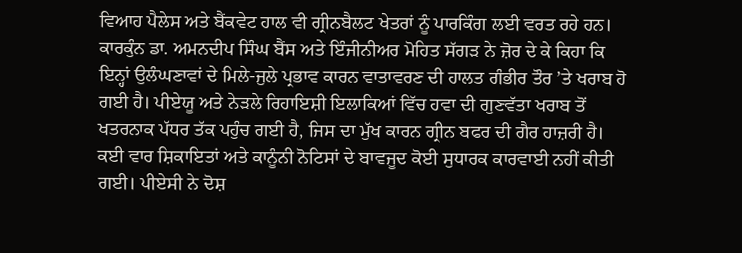ਵਿਆਹ ਪੈਲੇਸ ਅਤੇ ਬੈਂਕਵੇਟ ਹਾਲ ਵੀ ਗ੍ਰੀਨਬੈਲਟ ਖੇਤਰਾਂ ਨੂੰ ਪਾਰਕਿੰਗ ਲਈ ਵਰਤ ਰਹੇ ਹਨ। ਕਾਰਕੁੰਨ ਡਾ. ਅਮਨਦੀਪ ਸਿੰਘ ਬੈਂਸ ਅਤੇ ਇੰਜੀਨੀਅਰ ਮੋਹਿਤ ਸੱਗੜ ਨੇ ਜ਼ੋਰ ਦੇ ਕੇ ਕਿਹਾ ਕਿ ਇਨ੍ਹਾਂ ਉਲੰਘਣਾਵਾਂ ਦੇ ਮਿਲੇ-ਜੁਲੇ ਪ੍ਰਭਾਵ ਕਾਰਨ ਵਾਤਾਵਰਣ ਦੀ ਹਾਲਤ ਗੰਭੀਰ ਤੌਰ ’ਤੇ ਖਰਾਬ ਹੋ ਗਈ ਹੈ। ਪੀਏਯੂ ਅਤੇ ਨੇੜਲੇ ਰਿਹਾਇਸ਼ੀ ਇਲਾਕਿਆਂ ਵਿੱਚ ਹਵਾ ਦੀ ਗੁਣਵੱਤਾ ਖਰਾਬ ਤੋਂ ਖਤਰਨਾਕ ਪੱਧਰ ਤੱਕ ਪਹੁੰਚ ਗਈ ਹੈ, ਜਿਸ ਦਾ ਮੁੱਖ ਕਾਰਨ ਗ੍ਰੀਨ ਬਫਰ ਦੀ ਗੈਰ ਹਾਜ਼ਰੀ ਹੈ। ਕਈ ਵਾਰ ਸ਼ਿਕਾਇਤਾਂ ਅਤੇ ਕਾਨੂੰਨੀ ਨੋਟਿਸਾਂ ਦੇ ਬਾਵਜੂਦ ਕੋਈ ਸੁਧਾਰਕ ਕਾਰਵਾਈ ਨਹੀਂ ਕੀਤੀ ਗਈ। ਪੀਏਸੀ ਨੇ ਦੋਸ਼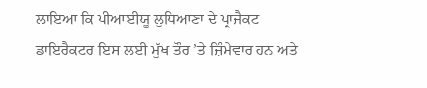ਲਾਇਆ ਕਿ ਪੀਆਈਯੂ ਲੁਧਿਆਣਾ ਦੇ ਪ੍ਰਾਜੈਕਟ ਡਾਇਰੈਕਟਰ ਇਸ ਲਈ ਮੁੱਖ ਤੌਰ ’ਤੇ ਜ਼ਿੰਮੇਵਾਰ ਹਨ ਅਤੇ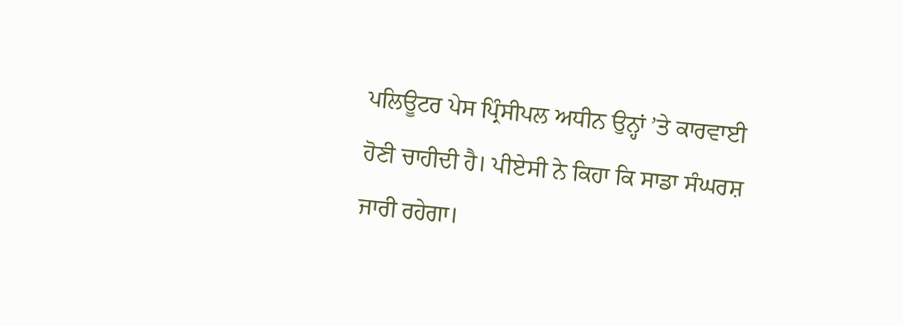ਪਲਿਊਟਰ ਪੇਸ ਪ੍ਰਿੰਸੀਪਲ ਅਧੀਨ ਉਨ੍ਹਾਂ ’ਤੇ ਕਾਰਵਾਈ ਹੋਣੀ ਚਾਹੀਦੀ ਹੈ। ਪੀਏਸੀ ਨੇ ਕਿਹਾ ਕਿ ਸਾਡਾ ਸੰਘਰਸ਼ ਜਾਰੀ ਰਹੇਗਾ।